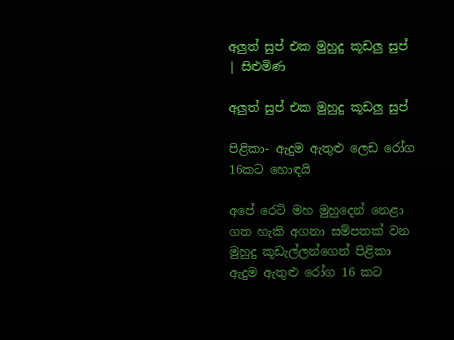අලුත් සුප් එක මුහුදු කූඩලු සුප් | සිළුමිණ

අලුත් සුප් එක මුහුදු කූඩලු සුප්

පිළිකා- ඇදුම ඇතුළු ලෙඩ රෝග 16කට හොඳයි

අපේ ර‍ෙට් මහ මුහුදෙන් නෙළා ගත හැකි අගනා සම්පතක් වන මුහුදු කූඩැල්ලන්ගෙන් පිළිකා ඇදුම ඇතුළු රෝග 16 කට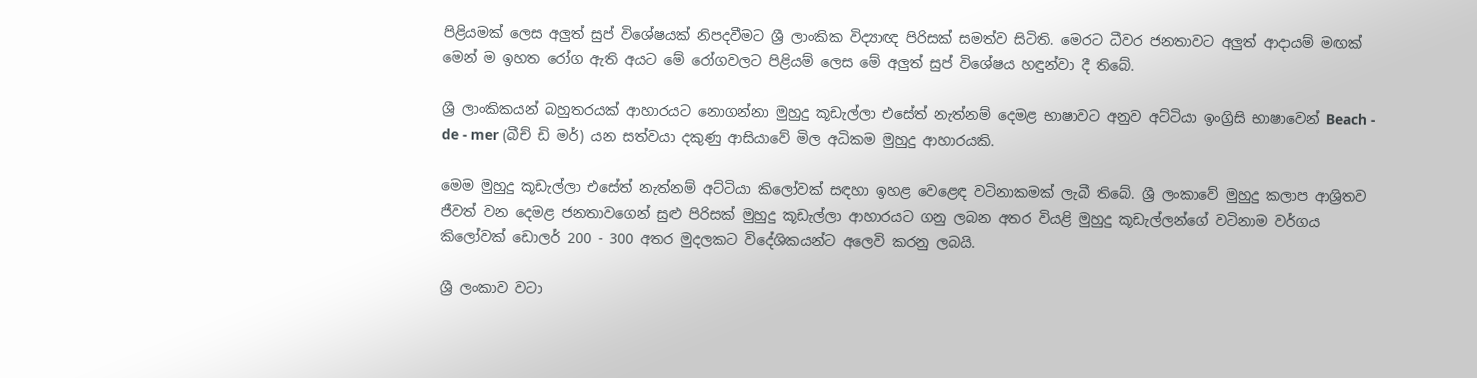පිළියමක් ලෙස අලුත් සුප් විශේෂයක් නිපදවීමට ශ්‍රී ලාංකික විද්‍යාඥ පිරිසක් සමත්ව සිටිති. මෙරට ධීවර ජනතාවට අලුත් ආදායම් මඟක් මෙන් ම ඉහත රෝග ඇති අයට මේ රෝගවලට පිළියම් ලෙස මේ අලුත් සුප් විශේෂය හඳුන්වා දී තිබේ.

ශ්‍රී ලාංකිකයන් බහුතරයක් ආහාරයට නොගන්නා මුහුදු කූඩැල්ලා එසේත් නැත්නම් දෙමළ භාෂාවට අනුව අට්ටියා ඉංග්‍රිසි භාෂාවෙන් Beach - de - mer (බීච් ඩි මර්) යන සත්වයා දකුණු ආසියාවේ මිල අධිකම මුහුදු ආහාරයකි.

මෙම මුහුදු කූඩැල්ලා එසේත් නැත්නම් අට්ටියා කිලෝවක් සඳහා ඉහළ වෙළෙඳ වටිනාකමක් ලැබී තිබේ. ශ්‍රී ලංකාවේ මුහුදු කලාප ආශ්‍රිතව ජීවත් වන දෙමළ ජනතාවගෙන් සුළු පිරිසක් මුහුදු කූඩැල්ලා ආහාරයට ගනු ලබන අතර වියළි මුහුදු කූඩැල්ලන්ගේ වටිනාම වර්ගය කිලෝවක් ඩොලර් 200 - 300 අතර මුදලකට විදේශිකයන්ට අලෙවි කරනු ලබයි.

ශ්‍රී ලංකාව වටා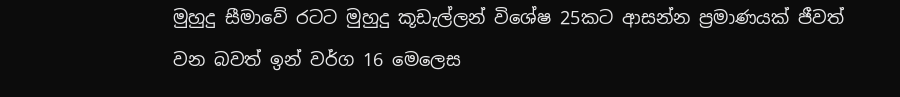මුහුදු සීමාවේ රටට මුහුදු කූඩැල්ලන් විශේෂ 25කට ආසන්න ප්‍රමාණයක් ජීවත් වන බවත් ඉන් වර්ග 16 මෙලෙස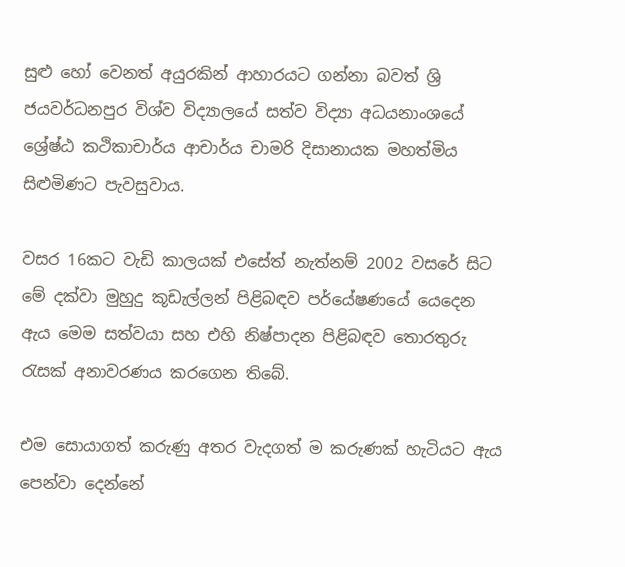සුළු හෝ වෙනත් අයුරකින් ආහාරයට ගන්නා බවත් ශ්‍රි ජයවර්ධනපුර විශ්ව විද්‍යාලයේ සත්ව විද්‍යා අධයනාංශයේ ශ්‍රේෂ්ඨ කථිකාචාර්ය ආචාර්ය චාමරි දිසානායක මහත්මිය සිළුමිණට පැවසුවාය.

වසර 16කට වැඩි කාලයක් එසේත් නැත්නම් 2002 වසරේ සිට මේ දක්වා මුහුදු කූඩැල්ලන් පිළිබඳව පර්යේෂණයේ යෙදෙන ඇය මෙම සත්වයා සහ එහි නිෂ්පාදන පිළිබඳව තොරතුරු රැසක් අනාවරණය කරගෙන තිබේ.

එම සොයාගත් කරුණු අතර වැදගත් ම කරුණක් හැටියට ඇය පෙන්වා දෙන්නේ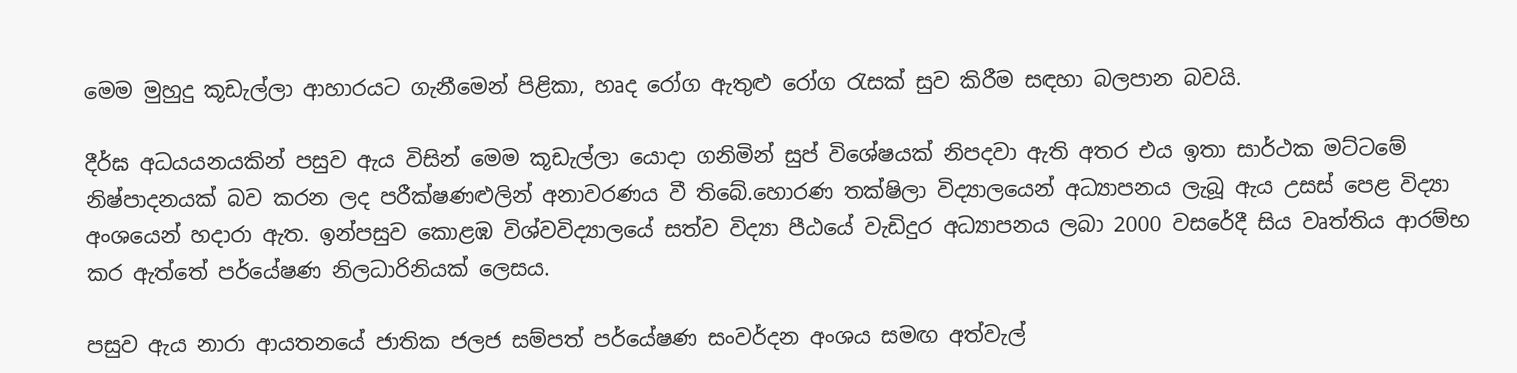මෙම මුහුදු කූඩැල්ලා ආහාරයට ගැනීමෙන් පිළිකා, හෘද රෝග ඇතුළු රෝග රැසක් සුව කිරීම සඳහා බලපාන බවයි.

දීර්ඝ අධයයනයකින් පසුව ඇය විසින් මෙම කූඩැල්ලා යොදා ගනිමින් සුප් විශේෂයක් නිපදවා ඇති අතර එය ඉතා සාර්ථක මට්‍ටමේ නිෂ්පාදනයක් බව කරන ලද පරීක්ෂණළුලින් අනාවරණය වී තිබේ.හොරණ තක්ෂිලා විද්‍යාලයෙන් අධ්‍යාපනය ලැබූ ඇය උසස් පෙළ විද්‍යා අංශයෙන් හදාරා ඇත. ඉන්පසුව කොළඹ විශ්වවිද්‍යාලයේ සත්ව විද්‍යා පීඨයේ වැඩිදුර අධ්‍යාපනය ලබා 2000 වසරේදී සිය වෘත්තිය ආරම්භ කර ඇත්තේ පර්යේෂණ නිලධාරිනියක් ලෙසය.

පසුව ඇය නාරා ආයතනයේ ජාතික ජලජ සම්පත් පර්යේෂණ සංවර්දන අංශය සමඟ අත්වැල්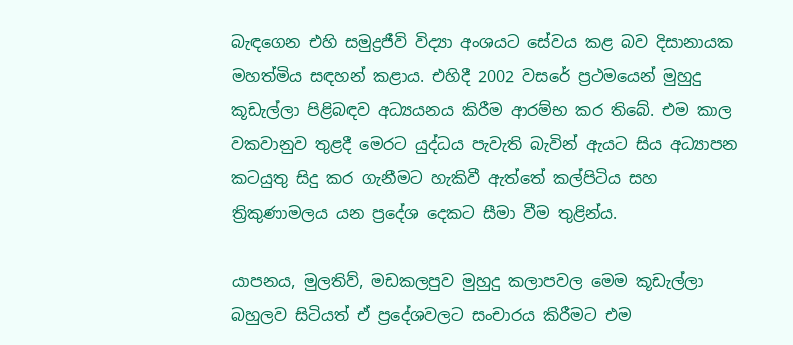බැඳගෙන එහි සමුද්‍රජීවි විද්‍යා අංශයට සේවය කළ බව දිසානායක මහත්මිය සඳහන් කළාය. එහිදී 2002 වසරේ ප්‍රථමයෙන් මුහුදු කූඩැල්ලා පිළිබඳව අධ්‍යයනය කිරීම ආරම්භ කර තිබේ. එම කාල වකවානුව තුළදී මෙරට යුද්ධය පැවැති බැවින් ඇයට සිය අධ්‍යාපන කටයුතු සිදු කර ගැනීමට හැකිවී ඇත්තේ කල්පිටිය සහ ත්‍රිකුණාමලය යන ප්‍රදේශ දෙකට සීමා වීම තුළින්ය.

යාපනය, මුලතිව්, මඩකලපුව මුහුදු කලාපවල මෙම කූඩැල්ලා බහුලව සිටියත් ඒ ප්‍රදේශවලට සංචාරය කිරීමට එම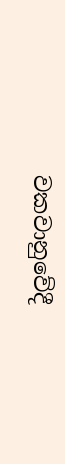වකවානුවේදී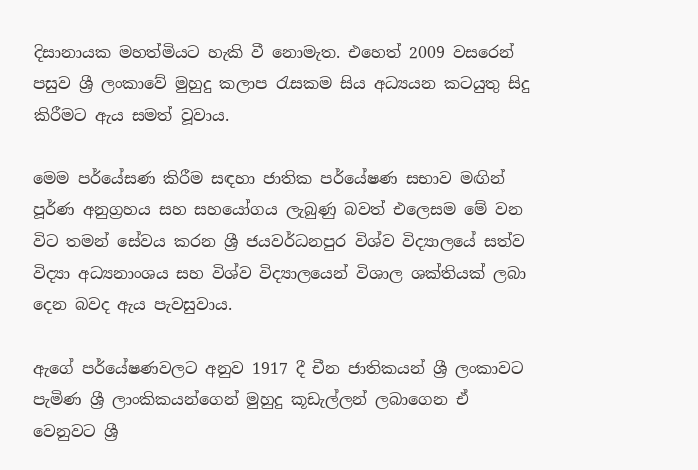දිසානායක මහත්මියට හැකි වී නොමැත. එහෙත් 2009 වසරෙන් පසුව ශ්‍රී ලංකාවේ මුහුදු කලාප රැසකම සිය අධ්‍යයන කටයුතු සිදු කිරීමට ඇය සමත් වූවාය.

මෙම පර්යේසණ කිරීම සඳහා ජාතික පර්යේෂණ සභාව මඟින් පූර්ණ අනුග්‍රහය සහ සහයෝගය ලැබුණු බවත් එලෙසම මේ වන විට තමන් සේවය කරන ශ්‍රී ජයවර්ධනපුර විශ්ව විද්‍යාලයේ සත්ව විද්‍යා අධ්‍යනාංශය සහ විශ්ව විද්‍යාලයෙන් විශාල ශක්තියක් ලබා දෙන බවද ඇය පැවසුවාය.

ඇගේ පර්යේෂණවලට අනුව 1917 දී චීන ජාතිකයන් ශ්‍රී ලංකාවට පැමිණ ශ්‍රී ලාංකිකයන්ගෙන් මුහුදු කූඩැල්ලන් ලබාගෙන ඒ වෙනුවට ශ්‍රී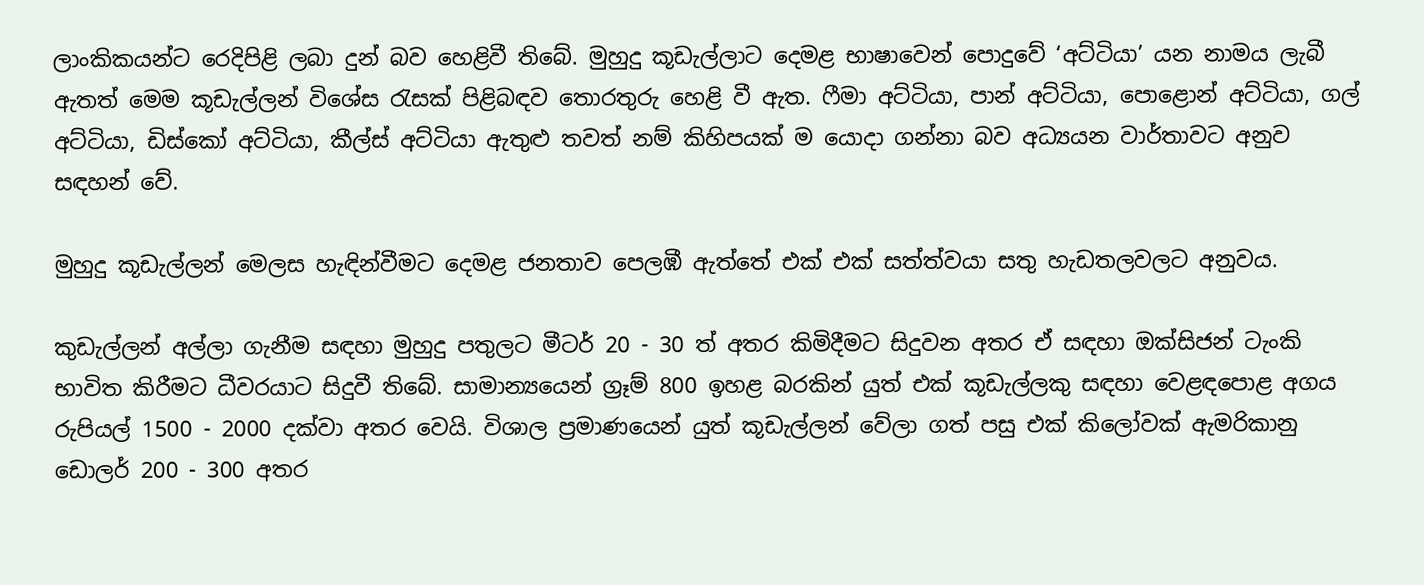ලාංකිකයන්ට රෙදිපිළි ලබා දුන් බව හෙළිවී තිබේ. මුහුදු කූඩැල්ලාට දෙමළ භාෂාවෙන් පොදුවේ ‘අට්ටියා’ යන නාමය ලැබී ඇතත් මෙම කූඩැල්ලන් විශේස රැසක් පිළිබඳව තොරතුරු හෙළි වී ඇත. ෆීමා අට්ටියා, පාන් අට්ටියා, පොළොන් අට්ටියා, ගල් අට්ටියා, ඩිස්කෝ අට්ටියා, කීල්ස් අට්ටියා ඇතුළු තවත් නම් කිහිපයක් ම යොදා ගන්නා බව අධ්‍යයන වාර්තාවට අනුව සඳහන් වේ.

මුහුදු කූඩැල්ලන් මෙලස හැඳින්වීමට දෙමළ ජනතාව පෙලඹී ඇත්තේ එක් එක් සත්ත්වයා සතු හැඩතලවලට අනුවය.

කුඩැල්ලන් අල්ලා ගැනීම සඳහා මුහුදු පතුලට මීටර් 20 - 30 ත් අතර කිමිදීමට සිදුවන අතර ඒ සඳහා ඔක්සිජන් ටැංකි භාවිත කිරීමට ධීවරයාට සිදුවී තිබේ. සාමාන්‍යයෙන් ග්‍රෑම් 800 ඉහළ බරකින් යුත් එක් කූඩැල්ලකු සඳහා වෙළඳපොළ අගය රුපියල් 1500 - 2000 දක්වා අතර වෙයි. විශාල ප්‍රමාණයෙන් යුත් කූඩැල්ලන් වේලා ගත් පසු එක් කිලෝවක් ඇමරිකානු ඩොලර් 200 - 300 අතර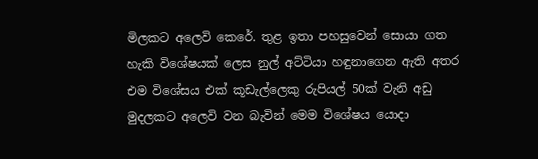මිලකට අලෙවි කෙරේ. තුළ ඉතා පහසුවෙන් සොයා ගත හැකි විශේෂයක් ලෙස නුල් අට්ටියා හඳුනාගෙන ඇති අතර එම විශේසය එක් කූඩැල්ලෙකු රුපියල් 50ක් වැනි අඩු මුදලකට අලෙවි වන බැවින් මෙම විශේෂය යොදා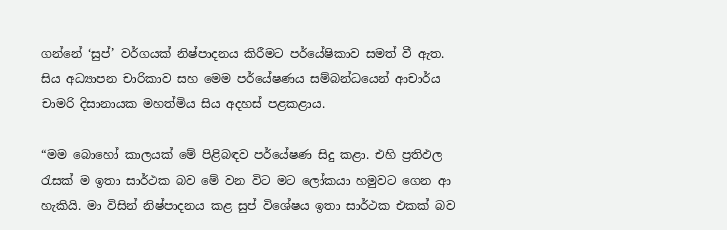ගන්නේ ‘සුප්’ වර්ගයක් ‍නිෂ්පාදනය කිරීමට පර්යේෂිකාව සමත් වී ඇත. සිය අධ්‍යාපන චාරිකාව සහ මෙම පර්යේෂණය සම්බන්ධයෙන් ආචාර්ය චාමරි දිසානායක මහත්මිය සිය අදහස් පළකළාය.

“මම බොහෝ කාලයක් මේ පිළිබඳව පර්යේෂණ සිදු කළා. එහි ප්‍රතිඵල රැසක් ම ඉතා සාර්ථක බව මේ වන විට මට ලෝකයා හමුවට ගෙන ආ හැකියි. මා විසින් නිෂ්පාදනය කළ සුප් විශේෂය ඉතා සාර්ථක එකක් බව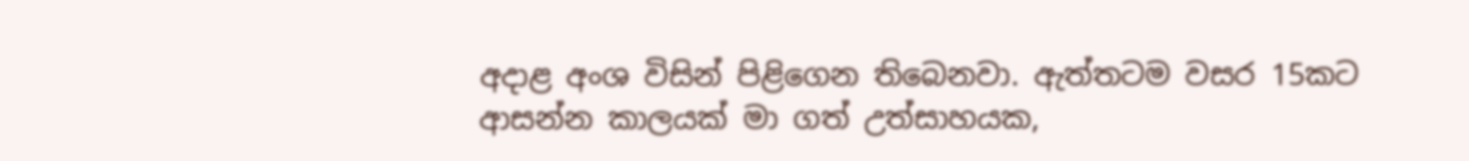අදාළ අංශ විසින් පිළිගෙන තිබෙනවා. ඇත්තටම වසර 15කට ආසන්න කාලයක් මා ගත් උත්සාහයක,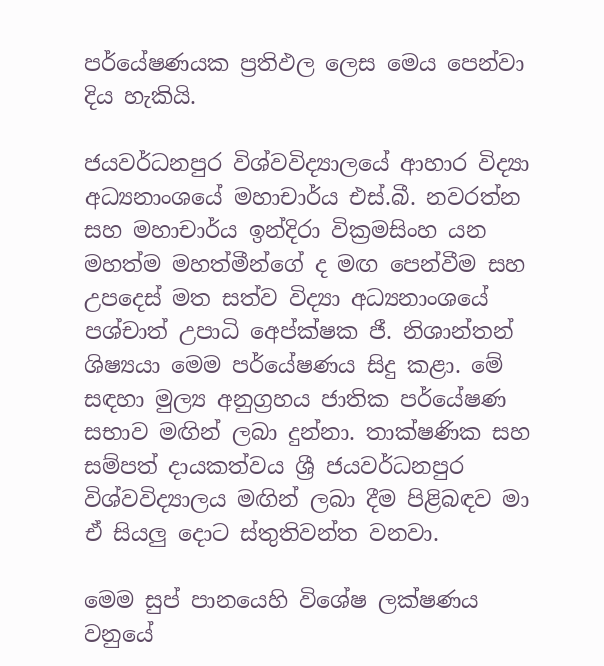පර්යේෂණයක ප්‍රතිඵල ලෙස මෙය පෙන්වා දිය හැකියි.

ජයවර්ධනපුර විශ්වවිද්‍යා‍ලයේ ආහාර විද්‍යා අධ්‍යනාංශයේ මහාචාර්ය එස්.බී. නවරත්න සහ මහාචාර්ය ඉන්දිරා වික්‍රමසිංහ යන මහත්ම මහත්මීන්ගේ ද මඟ පෙන්වීම සහ උපදෙස් මත සත්ව විද්‍යා අධ්‍යනාංශයේ පශ්චාත් උපාධි අ‍ෙප්ක්ෂක ජී. නිශාන්තන් ශිෂ්‍යයා මෙම පර්යේෂණය සිදු කළා. මේ සඳහා මුල්‍ය අනුග්‍රහය ජාතික පර්යේෂණ සභාව මඟින් ලබා දුන්නා. තාක්ෂණික සහ සම්පත් දායකත්වය ශ්‍රී ජයවර්ධනපුර විශ්වවිද්‍යාලය මඟින් ලබා දීම පිළිබඳව මා ඒ සියලු දොට ස්තුතිවන්ත වනවා.

මෙම සුප් පානයෙහි විශේෂ ලක්ෂණය වනුයේ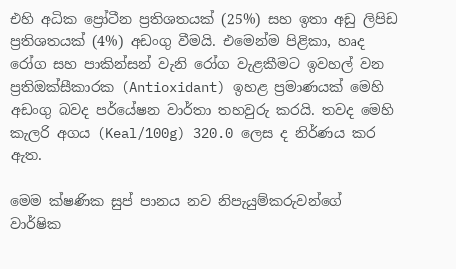එහි අධික ප්‍රෝටීන ප්‍රතිශතයක් (25%) සහ ඉතා අඩු ලිපිඩ ප්‍රතිශතයක් (4%) අඩංගු වීමයි. එමෙන්ම පිළිකා, හෘද රෝග සහ පාකින්සන් වැනි රෝග වැළකීමට ඉවහල් වන ප්‍රතිඔක්සීකාරක (Antioxidant) ඉහළ ප්‍රමාණයක් මෙහි අඩංගු බවද පර්යේෂන වාර්තා තහවුරු කරයි. තවද මෙහි කැලරි අගය (Keal/100g) 320.0 ලෙස ද නිර්ණය කර ඇත.

මෙම ක්ෂණික සුප් පානය නව නිපැයුම්කරුවන්ගේ වාර්ෂික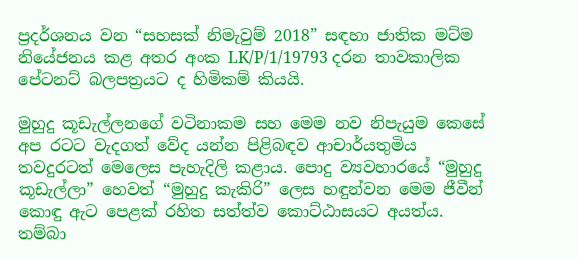ප්‍රදර්ශනය වන “සහසක් නිමැවුම් 2018” සඳහා ජාතික මට්ම නියේජනය කළ අතර අංක LK/P/1/19793 දරන තාවකාලික පේටනට් බලපත්‍රයට ද හිමිකම් කියයි.

මුහුදු කූඩැල්ලනගේ වටිනාකම සහ මෙම නව නිපැයුම කෙසේ අප රටට වැදගත් වේද යන්න පිළිබඳව ආචාර්යතුමිය තවදුරටත් මෙලෙස පැහැදිලි කළාය. පොදු ව්‍යවහාරයේ “මුහුදු කූඩැල්ලා” හෙවත් “මුහුදු කැකිරි” ලෙස හඳුන්වන මෙම ජීවීන් කොඳු ඇට පෙළක් රහිත සත්ත්ව කොට්ඨාසයට අයත්ය. තම්බා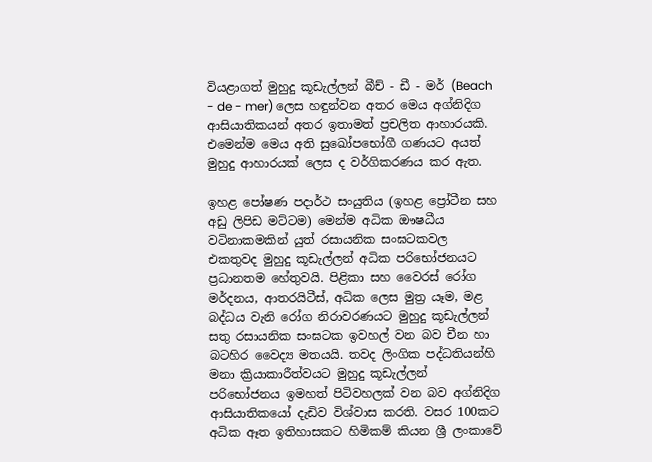වියළාගත් මුහුදු කූඩැල්ලන් බීච් - ඩී - මර් (Beach - de - mer) ලෙස හඳුන්වන අතර මෙය අග්නිදිග ආසියාතිකයන් අතර ඉතාමත් ප්‍රචලිත ආහාරයකි. එමෙන්ම මෙය අති සුඛෝපභෝගී ගණයට අයත් මුහුදු ආහාරයක් ලෙස ද වර්ගිකරණය කර ඇත.

ඉහළ පෝෂණ පදාර්ථ සංයුතිය (ඉහළ ප්‍රෝටීන සහ අඩු ලිපිඩ මට්ටම) මෙන්ම අධික ඖෂධීය වටිනාකමකින් යුත් රසායනික සංඝටකවල එකතුවද මුහුදු කූඩැල්ලන් අධික පරිභෝජනයට ප්‍රධානතම හේතුවයි. පිළිකා සහ වෛරස් රෝග මර්දනය, ආතරයිටීස්, අධික ලෙස මුත්‍ර යෑම, මළ බද්ධය වැනි රෝග නිරාවරණයට මුහුදු කූඩැල්ලන් සතු රසායනික සංඝටක ඉවහල් වන බව චීන හා බටහිර වෛද්‍ය මතයයි. තවද ලිංගික පද්ධතියන්හි මනා ක්‍රියාකාරීත්වයට මුහුදු කූඩැල්ලන් පරි‍භෝජනය ඉමහත් පිටිවහලක් වන බව අග්නිදිග ආසියාතිකයෝ දැඩිව විශ්වාස කරති. වසර 100කට අධික ඈත ඉතිහාසකට හිමිකම් කියන ශ්‍රී ලංකාවේ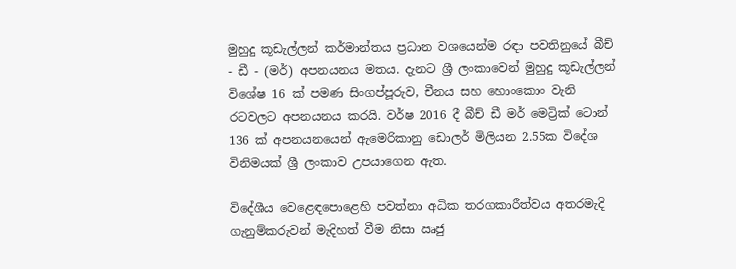මුහුදු කූඩැල්ලන් කර්මාන්තය ප්‍රධාන වශයෙන්ම රඳා පවතිනුයේ බීච් - ඩී - (මර්) අපනයනය මතය. දැනට ශ්‍රී ලංකාවෙන් මුහුදු කූඩැල්ලන් විශේෂ 16 ක් පමණ සිංගප්පූරුව, චීනය සහ හොංකොං වැනි රටවලට අපනයනය කරයි. වර්ෂ 2016 දී බීච් ඩී මර් මෙට්‍රික් ටොන් 136 ක් අපනයනයෙන් ඇමෙරිකානු ඩොලර් මිලියන 2.55ක විදේශ විනිමයක් ශ්‍රී ලංකාව උපයාගෙන ඇත.

විදේශීය වෙළෙඳපොළෙහි පවත්නා අධික තරගකාරීත්වය අතරමැදි ගැනුම්කරුවන් මැදිහත් වීම නිසා ඍජු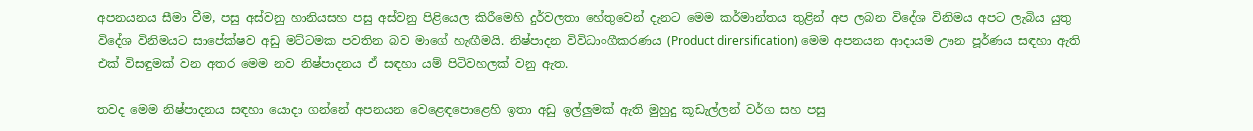අපනයනය සීමා වීම, පසු අස්වනු හානියසහ පසු අස්වනු පිළියෙල කිරීමෙහි දුර්වලතා හේතුවෙන් දැනට මෙම කර්මාන්තය තුළින් අප ලබන විදේශ විනිමය අපට ලැබිය යුතු විදේශ විනිමයට සාපේක්ෂව අඩු මට්ටමක පවතින බව මාගේ හැඟීමයි. නිෂ්පාදන විවිධාංගීකරණය (Product dirersification) මෙම අපනයන ආදායම ඌන පූර්ණය සඳහා ඇති එක් විසඳුමක් වන අතර මෙම නව නිෂ්පාදනය ඒ සඳහා යම් පිටිවහලක් වනු ඇත.

තවද මෙම නිෂ්පාදනය සඳහා යොදා ගන්නේ අපනයන වෙළෙඳපොළෙහි ඉතා අඩු ඉල්ලුමක් ඇති මුහුදු කූඩැල්ලන් වර්ග සහ පසු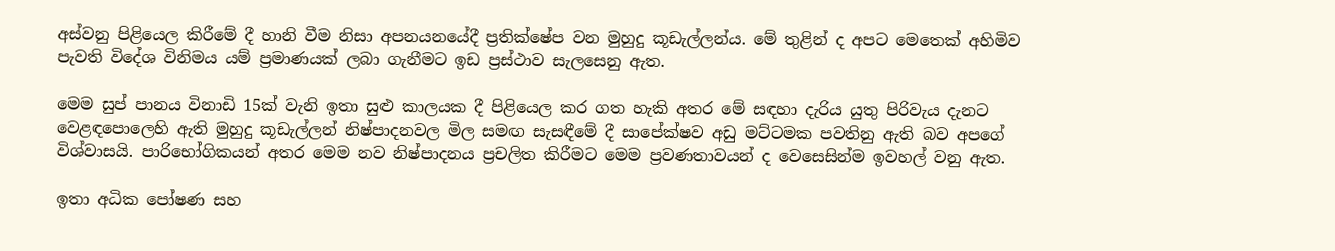අස්වනු ‍පිළියෙල කිරීමේ දී හානි වීම නිසා අපනයනයේදී ප්‍රතික්ෂේප වන මුහුදු කූඩැල්ලන්ය. මේ තුළින් ද අපට මෙතෙක් අහිමිව පැවති විදේශ විනිමය යම් ප්‍රමාණයක් ලබා ගැනීමට ඉඩ ප්‍රස්ථාව සැලසෙනු ඇත.

මෙම සුප් පානය විනාඩි 15ක් වැනි ඉතා සුළු කාලයක දී පිළියෙල කර ගත හැකි අතර මේ සඳහා දැරිය යුතු පිරිවැය දැනට වෙළඳපොලෙහි ඇති මුහුදු කූඩැල්ලන් නිෂ්පාදනවල මිල සමඟ සැසඳීමේ දී සාපේක්ෂව අඩු මට්ටමක පවතිනු ඇති බව අපගේ විශ්වාසයි. පාරිභෝගිකයන් අතර මෙම නව නිෂ්පාදනය ප්‍රචලිත කිරීමට මෙම ප්‍රවණතාවයන් ද වෙසෙසින්ම ඉවහල් වනු ඇත.

ඉතා අධික පෝෂණ සහ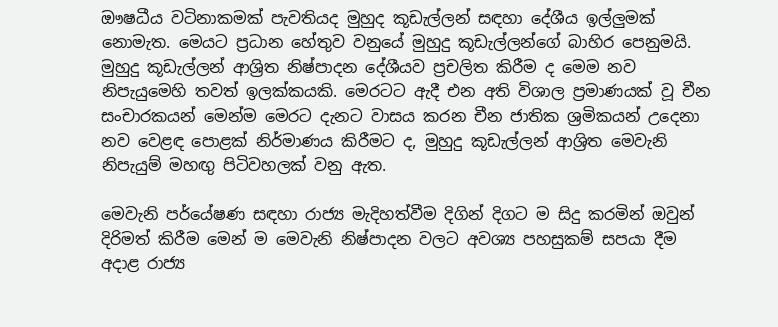ඖෂධීය වටිනාකමක් පැවතියද මුහුද කූඩැල්ලන් සඳහා දේශීය ඉල්ලුමක් නොමැත. මෙයට ප්‍රධාන හේතුව වනුයේ මුහුදු කූඩැල්ලන්ගේ බාහිර පෙනුමයි. මුහුදු කූඩැල්ලන් ආශ්‍රිත නිෂ්පාදන දේශීයව ප්‍රචලිත කිරීම ද මෙම නව නිපැයුමෙහි තවත් ඉලක්කයකි. මෙරටට ඇදී එන අති විශාල ප්‍රමාණයක් වූ චීන සංචාරකයන් මෙන්ම මෙරට දැනට වාසය කරන චීන ජාතික ශ්‍රමිකයන් උදෙනා නව වෙළඳ පොළක් නිර්මාණය කිරීමට ද, මුහුදු කූඩැල්ලන් ආශ්‍රිත මෙවැනි නිපැයුම් මහඟු පිටිවහලක් වනු ඇත.

මෙවැනි පර්යේෂණ සඳහා රාජ්‍ය මැදිහත්වීම දිගින් දිගට ම සිදු කරමින් ඔවුන් දිරිමත් කිරීම මෙන් ම මෙවැනි නිෂ්පාදන වලට අවශ්‍ය පහසුකම් සපයා දීම අදාළ රාජ්‍ය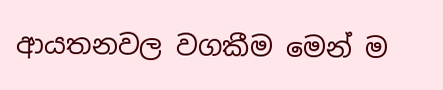ආයතනවල වගකීම මෙන් ම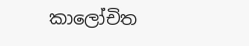කාලෝචිත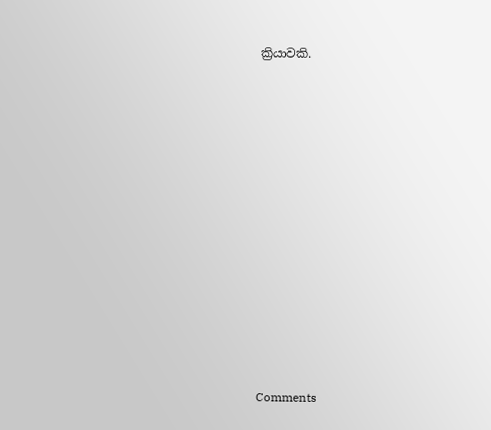ක්‍රියාවකි.













Comments